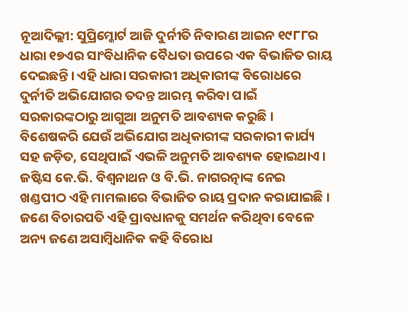ନୂଆଦିଲ୍ଲୀ: ସୁପ୍ରିମ୍କୋର୍ଟ ଆଜି ଦୁର୍ନୀତି ନିବାରଣ ଆଇନ ୧୯୮୮ର ଧାରା ୧୭ଏର ସାଂବିଧାନିକ ବୈଧତା ଉପରେ ଏକ ବିଭାଜିତ ରାୟ ଦେଇଛନ୍ତି। ଏହି ଧାରା ସରକାରୀ ଅଧିକାରୀଙ୍କ ବିରୋଧରେ ଦୁର୍ନୀତି ଅଭିଯୋଗର ତଦନ୍ତ ଆରମ୍ଭ କରିବା ପାଇଁ ସରକାରଙ୍କଠାରୁ ଆଗୁଆ ଅନୁମତି ଆବଶ୍ୟକ କରୁଛି। ବିଶେଷକରି ଯେଉଁ ଅଭିଯୋଗ ଅଧିକାରୀଙ୍କ ସରକାରୀ କାର୍ଯ୍ୟ ସହ ଜଡ଼ିତ, ସେଥିପାଇଁ ଏଭଳି ଅନୁମତି ଆବଶ୍ୟକ ହୋଇଥାଏ।
ଜଷ୍ଟିସ କେ.ଭି. ବିଶ୍ୱନାଥନ ଓ ବି.ଭି. ନାଗରତ୍ନାଙ୍କ ନେଇ ଖଣ୍ଡପୀଠ ଏହି ମାମଲାରେ ବିଭାଜିତ ରାୟ ପ୍ରଦାନ କରାଯାଇଛି। ଜଣେ ବିଚାରପତି ଏହି ପ୍ରାବଧାନକୁ ସମର୍ଥନ କରିଥିବା ବେଳେ ଅନ୍ୟ ଜଣେ ଅସାମ୍ବିଧାନିକ କହି ବିରୋଧ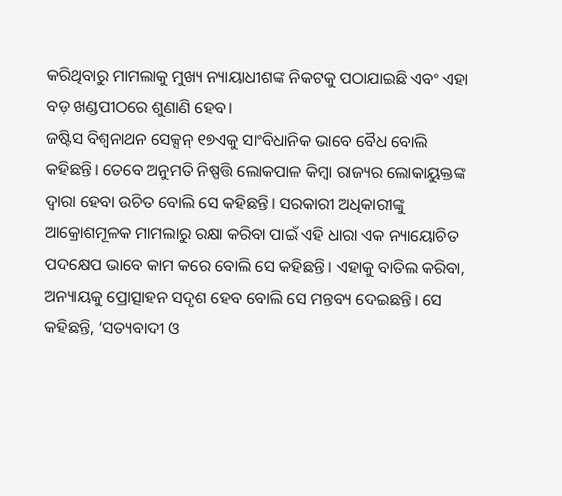କରିଥିବାରୁ ମାମଲାକୁ ମୁଖ୍ୟ ନ୍ୟାୟାଧୀଶଙ୍କ ନିକଟକୁ ପଠାଯାଇଛି ଏବଂ ଏହା ବଡ଼ ଖଣ୍ଡପୀଠରେ ଶୁଣାଣି ହେବ।
ଜଷ୍ଟିସ ବିଶ୍ବନାଥନ ସେକ୍ସନ୍ ୧୭ଏକୁ ସାଂବିଧାନିକ ଭାବେ ବୈଧ ବୋଲି କହିଛନ୍ତି। ତେବେ ଅନୁମତି ନିଷ୍ପତ୍ତି ଲୋକପାଳ କିମ୍ବା ରାଜ୍ୟର ଲୋକାୟୁକ୍ତଙ୍କ ଦ୍ୱାରା ହେବା ଉଚିତ ବୋଲି ସେ କହିଛନ୍ତି। ସରକାରୀ ଅଧିକାରୀଙ୍କୁ ଆକ୍ରୋଶମୂଳକ ମାମଲାରୁ ରକ୍ଷା କରିବା ପାଇଁ ଏହି ଧାରା ଏକ ନ୍ୟାୟୋଚିତ ପଦକ୍ଷେପ ଭାବେ କାମ କରେ ବୋଲି ସେ କହିଛନ୍ତି। ଏହାକୁ ବାତିଲ କରିବା, ଅନ୍ୟାୟକୁ ପ୍ରୋତ୍ସାହନ ସଦୃଶ ହେବ ବୋଲି ସେ ମନ୍ତବ୍ୟ ଦେଇଛନ୍ତି। ସେ କହିଛନ୍ତି, ‘ସତ୍ୟବାଦୀ ଓ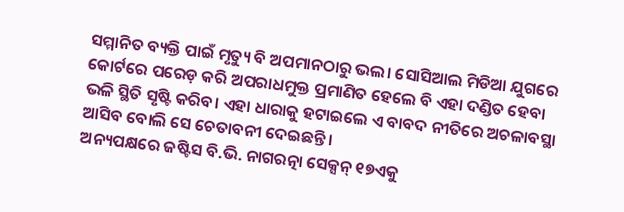ସମ୍ମାନିତ ବ୍ୟକ୍ତି ପାଇଁ ମୃତ୍ୟୁ ବି ଅପମାନଠାରୁ ଭଲ। ସୋସିଆଲ ମିଡିଆ ଯୁଗରେ କୋର୍ଟରେ ପରେଡ଼ କରି ଅପରାଧମୁକ୍ତ ପ୍ରମାଣିତ ହେଲେ ବି ଏହା ଦଣ୍ଡିତ ହେବା ଭଳି ସ୍ଥିତି ସୃଷ୍ଟି କରିବ। ଏହା ଧାରାକୁ ହଟାଇଲେ ଏ ବାବଦ ନୀତିରେ ଅଚଳାବସ୍ଥା ଆସିବ ବୋଲି ସେ ଚେତାବନୀ ଦେଇଛନ୍ତି।
ଅନ୍ୟପକ୍ଷରେ ଜଷ୍ଟିସ ବି.ଭି. ନାଗରତ୍ନା ସେକ୍ସନ୍ ୧୭ଏକୁ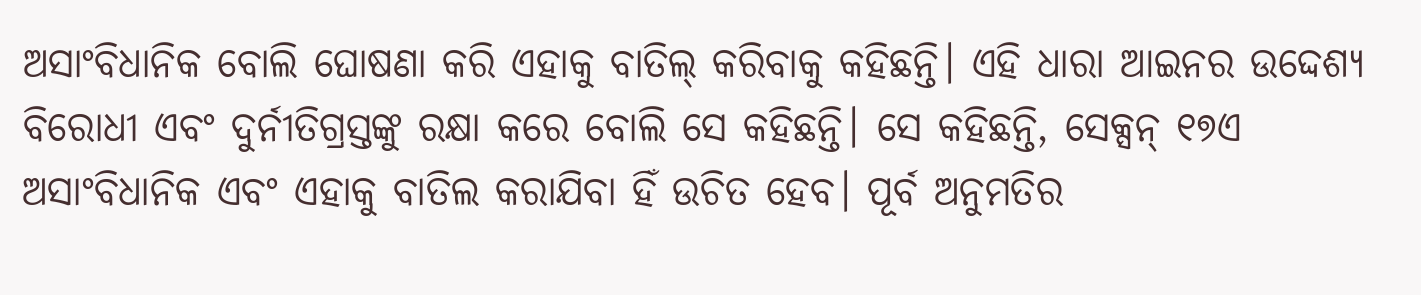ଅସାଂବିଧାନିକ ବୋଲି ଘୋଷଣା କରି ଏହାକୁ ବାତିଲ୍ କରିବାକୁ କହିଛନ୍ତି। ଏହି ଧାରା ଆଇନର ଉଦ୍ଦେଶ୍ୟ ବିରୋଧୀ ଏବଂ ଦୁର୍ନୀତିଗ୍ରସ୍ତଙ୍କୁ ରକ୍ଷା କରେ ବୋଲି ସେ କହିଛନ୍ତି। ସେ କହିଛନ୍ତି, ସେକ୍ସନ୍ ୧୭ଏ ଅସାଂବିଧାନିକ ଏବଂ ଏହାକୁ ବାତିଲ କରାଯିବା ହିଁ ଉଚିତ ହେବ। ପୂର୍ବ ଅନୁମତିର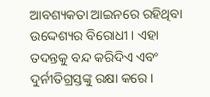ଆବଶ୍ୟକତା ଆଇନରେ ରହିଥିବା ଉଦ୍ଦେଶ୍ୟର ବିରୋଧୀ। ଏହା ତଦନ୍ତକୁ ବନ୍ଦ କରିଦିଏ ଏବଂ ଦୁର୍ନୀତିଗ୍ରସ୍ତଙ୍କୁ ରକ୍ଷା କରେ ।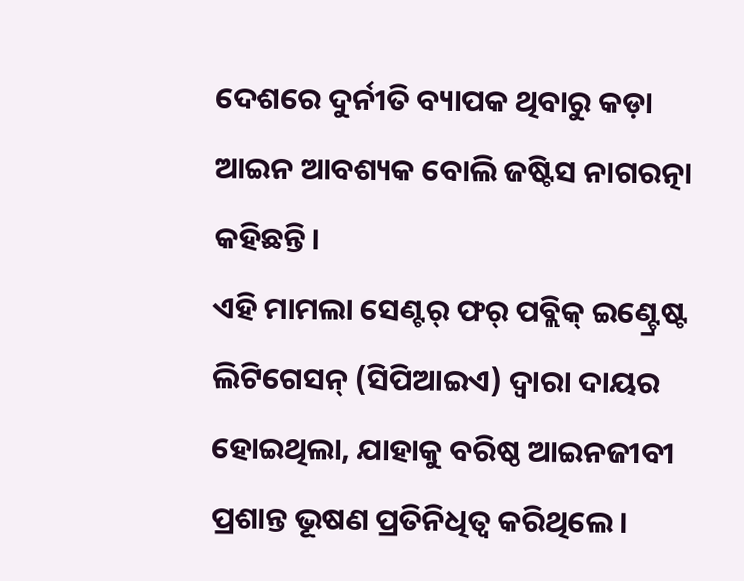ଦେଶରେ ଦୁର୍ନୀତି ବ୍ୟାପକ ଥିବାରୁ କଡ଼ା ଆଇନ ଆବଶ୍ୟକ ବୋଲି ଜଷ୍ଟିସ ନାଗରତ୍ନା କହିଛନ୍ତି।
ଏହି ମାମଲା ସେଣ୍ଟର୍ ଫର୍ ପବ୍ଲିକ୍ ଇଣ୍ଟ୍ରେଷ୍ଟ ଲିଟିଗେସନ୍ (ସିପିଆଇଏ) ଦ୍ୱାରା ଦାୟର ହୋଇଥିଲା, ଯାହାକୁ ବରିଷ୍ଠ ଆଇନଜୀବୀ ପ୍ରଶାନ୍ତ ଭୂଷଣ ପ୍ରତିନିଧିତ୍ୱ କରିଥିଲେ।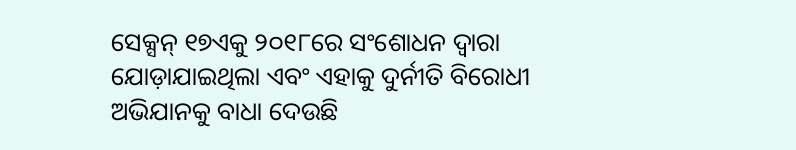ସେକ୍ସନ୍ ୧୭ଏକୁ ୨୦୧୮ରେ ସଂଶୋଧନ ଦ୍ୱାରା ଯୋଡ଼ାଯାଇଥିଲା ଏବଂ ଏହାକୁ ଦୁର୍ନୀତି ବିରୋଧୀ ଅଭିଯାନକୁ ବାଧା ଦେଉଛି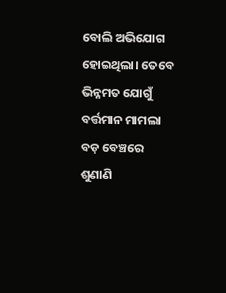ବୋଲି ଅଭିଯୋଗ ହୋଇଥିଲା। ତେବେ ଭିନ୍ନମତ ଯୋଗୁଁ ବର୍ତ୍ତମାନ ମାମଲା ବଡ଼ ବେଞ୍ଚରେ ଶୁଣାଣି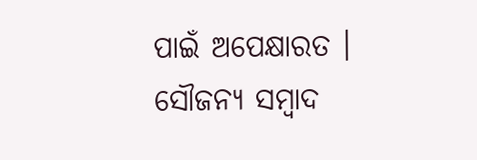ପାଇଁ ଅପେକ୍ଷାରତ ।
ସୌଜନ୍ୟ ସମ୍ବାଦ